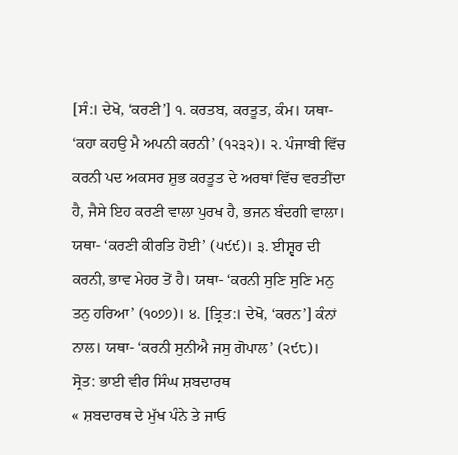[ਸੰ:। ਦੇਖੋ, ‘ਕਰਣੀ’] ੧. ਕਰਤਬ, ਕਰਤੂਤ, ਕੰਮ। ਯਥਾ- ‘ਕਹਾ ਕਹਉ ਮੈ ਅਪਨੀ ਕਰਨੀ’ (੧੨੩੨)। ੨. ਪੰਜਾਬੀ ਵਿੱਚ ਕਰਨੀ ਪਦ ਅਕਸਰ ਸ਼ੁਭ ਕਰਤੂਤ ਦੇ ਅਰਥਾਂ ਵਿੱਚ ਵਰਤੀਂਦਾ ਹੈ, ਜੈਸੇ ਇਹ ਕਰਣੀ ਵਾਲਾ ਪੁਰਖ ਹੈ, ਭਜਨ ਬੰਦਗੀ ਵਾਲਾ। ਯਥਾ- ‘ਕਰਣੀ ਕੀਰਤਿ ਹੋਈ’ (੫੯੯)। ੩. ਈਸ਼੍ਵਰ ਦੀ ਕਰਨੀ, ਭਾਵ ਮੇਹਰ ਤੋਂ ਹੈ। ਯਥਾ- ‘ਕਰਨੀ ਸੁਣਿ ਸੁਣਿ ਮਨੁ ਤਨੁ ਹਰਿਆ’ (੧੦੭੭)। ੪. [ਤ੍ਰਿਤ:। ਦੇਖੋ, ‘ਕਰਨ’] ਕੰਨਾਂ ਨਾਲ। ਯਥਾ- ‘ਕਰਨੀ ਸੁਨੀਐ ਜਸੁ ਗੋਪਾਲ’ (੨੯੮)।
ਸ੍ਰੋਤ: ਭਾਈ ਵੀਰ ਸਿੰਘ ਸ਼ਬਦਾਰਥ
« ਸ਼ਬਦਾਰਥ ਦੇ ਮੁੱਖ ਪੰਨੇ ਤੇ ਜਾਓ